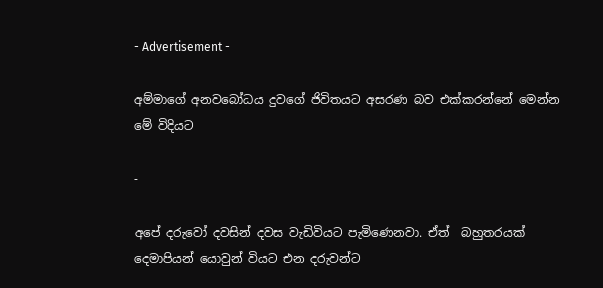- Advertisement -

අම්මාගේ අනවබෝධය දුවගේ ජිවිතයට අසරණ බව එක්කරන්නේ මෙන්න මේ විදියට

-

අපේ දරුවෝ දවසින් දවස වැඩිවියට පැමිණෙනවා. ඒත්  බහුතරයක් දෙමාපියන් යොවුන් වියට එන දරුවන්ට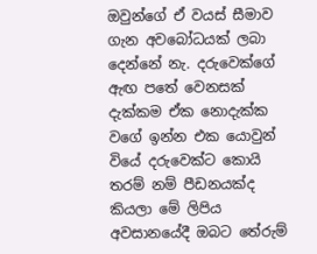ඔවුන්ගේ ඒ වයස් සීමාව ගැන අවබෝධයක් ලබා දෙන්නේ නැ. දරුවෙක්ගේ ඇඟ පතේ වෙනසක් දැක්කම ඒක නොදැක්ක වගේ ඉන්න එක යොවුන් වියේ දරුවෙක්ට කොයි තරම් නම් පීඩනයක්ද කියලා මේ ලිපිය අවසානයේදී ඔබට තේරුම්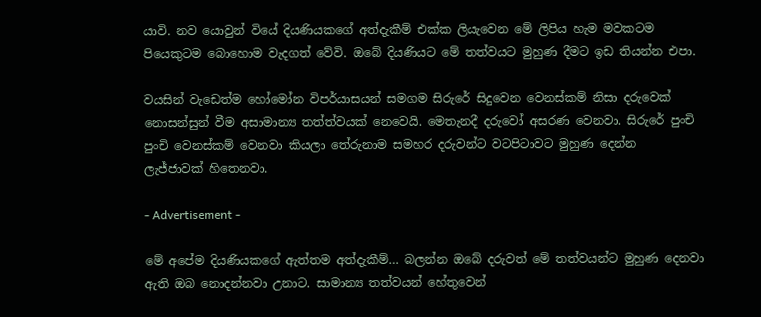යාවි. නව යොවුන් වියේ දියණියකගේ අත්දැකීම් එක්ක ලියැවෙන මේ ලිපිය හැම මවකටම පියෙකුටම බොහොම වැදගත් වේවි. ඔබේ දියණියට මේ තත්වයට මුහුණ දීමට ඉඩ තියන්න එපා.

වයසින් වැඩෙත්ම හෝමෝන විපර්යාසයන් සමගම සිරුරේ සිදුවෙන වෙනස්කම් නිසා දරුවෙක් නොසන්සුන් වීම අසාමාන්‍ය තත්ත්වයක් නෙවෙයි. මෙතැනදී දරුවෝ අසරණ වෙනවා. සිරුරේ පුංචි පුංචි වෙනස්කම් වෙනවා කියලා තේරුනාම සමහර දරුවන්ට වටපිටාවට මුහුණ දෙන්න  ලැජ්ජාවක් හිතෙනවා.

- Advertisement -

මේ අපේම දියණියකගේ ඇත්තම අත්දැකීම්… බලන්න ඔබේ දරුවත් මේ තත්වයන්ට මුහුණ දෙනවා ඇති ඔබ නොදන්නවා උනාට. සාමාන්‍ය තත්වයන් හේතුවෙන්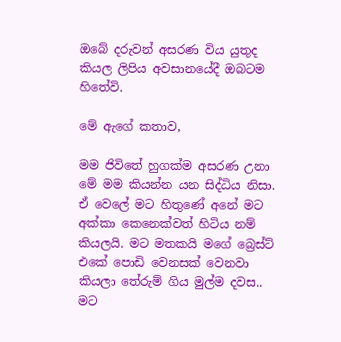ඔබේ දරුවන් අසරණ විය යුතුද කියල ලිපිය අවසානයේදී ඔබටම හිතේවි.

මේ ඇගේ කතාව,

මම ජිවිතේ හුගක්ම අසරණ උනා මේ මම කියන්න යන සිද්ධිය නිසා. ඒ වෙලේ මට හිතුණේ අනේ මට අක්කා කෙනෙක්වත් හිටිය නම් කියලයි. මට මතකයි මගේ බ්‍රෙස්ට් එකේ පොඩි වෙනසක් වෙනවා කියලා තේරුම් ගිය මුල්ම දවස.. මට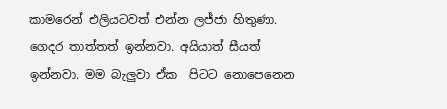කාමරෙන් එලියටවත් එන්න ලජ්ජා හිතුණා. ගෙදර තාත්තත් ඉන්නවා. අයියාත් සීයත් ඉන්නවා. මම බැලුවා ඒක  පිටට නොපෙනෙන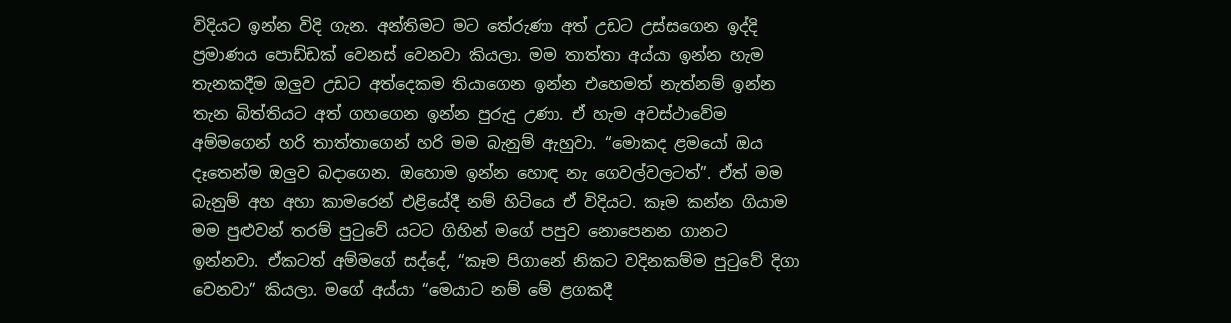විදියට ඉන්න විදි ගැන. අන්තිමට මට තේරුණා අත් උඩට උස්සගෙන ඉද්දි ප්‍රමාණය පොඩ්ඩක් වෙනස් වෙනවා කියලා. මම තාත්තා අය්යා ඉන්න හැම තැනකදීම ඔලුව උඩට අත්දෙකම තියාගෙන ඉන්න එහෙමත් නැත්නම් ඉන්න තැන බිත්තියට අත් ගහගෙන ඉන්න පුරුදු උණා. ඒ හැම අවස්ථාවේම අම්මගෙන් හරි තාත්තාගෙන් හරි මම බැනුම් ඇහුවා. “මොකද ළමයෝ ඔය දෑතෙන්ම ඔලුව බදාගෙන. ඔහොම ඉන්න හොඳ නැ ගෙවල්වලටත්”. ඒත් මම බැනුම් අහ අහා කාමරෙන් එළියේදී නම් හිටියෙ ඒ විදියට. කෑම කන්න ගියාම මම පුළුවන් තරම් පුටුවේ යටට ගිහින් මගේ පපුව නොපෙනන ගානට ඉන්නවා. ඒකටත් අම්මගේ සද්දේ, “කෑම පිගානේ නිකට වදිනකම්ම පුටුවේ දිගා වෙනවා” කියලා. මගේ අය්යා “මෙයාට නම් මේ ළගකදී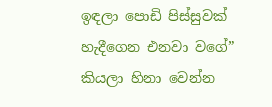ඉඳලා පොඩි පිස්සුවක් හැදීගෙන එනවා වගේ” කියලා හිනා වෙන්න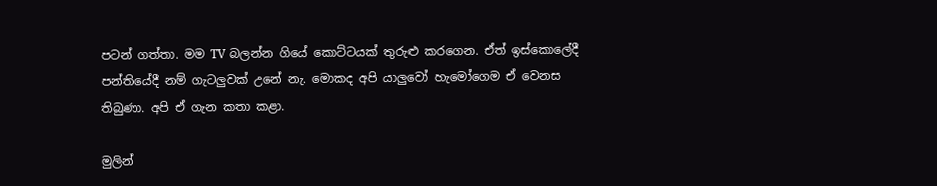පටන් ගත්තා. මම TV බලන්න ගියේ කොට්ටයක් තුරුළු කරගෙන. ඒත් ඉස්කොලේදී පන්තියේදී නම් ගැටලුවක් උනේ නැ. මොකද අපි යාලුවෝ හැමෝගෙම ඒ වෙනස තිබුණා. අපි ඒ ගැන කතා කළා.

මුලින්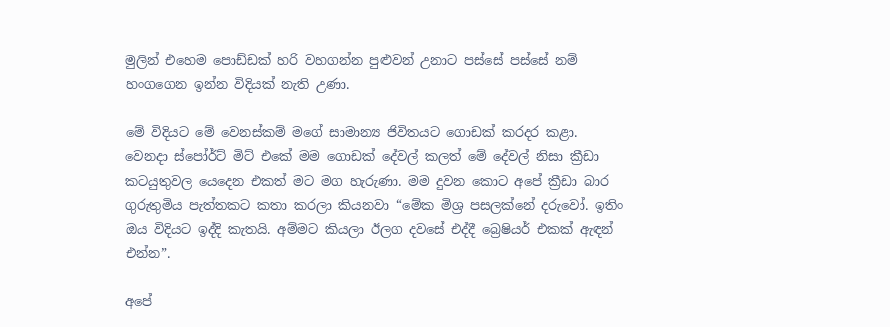මුලින් එහෙම පොඩ්ඩක් හරි වහගන්න පුළුවන් උනාට පස්සේ පස්සේ නම් හංගගෙන ඉන්න විදියක් නැති උණා.

මේ විදියට මේ වෙනස්කම් මගේ සාමාන්‍ය ජිවිතයට ගොඩක් කරදර කළා. වෙනදා ස්පෝර්ට් මිට් එකේ මම ගොඩක් දේවල් කලත් මේ දේවල් නිසා ක්‍රීඩා කටයුතුවල යෙදෙන එකත් මට මග හැරුණා. මම දුවන කොට අපේ ක්‍රීඩා බාර ගුරුතුමිය පැත්තකට කතා කරලා කියනවා “මේක මිශ්‍ර පසලක්නේ දරුවෝ. ඉතිං ඔය විදියට ඉද්දි කැතයි. අම්මට කියලා ඊලග දවසේ එද්දී බ්‍රෙෂියර් එකක් ඇඳන් එන්න”.

අපේ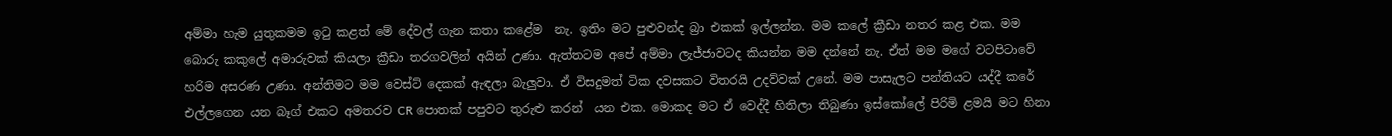අම්මා හැම යුතුකමම ඉටු කළත් මේ දේවල් ගැන කතා කළේම  නැ. ඉතිං මට පුළුවන්ද බ්‍රා එකක් ඉල්ලන්න. මම කලේ ක්‍රීඩා නතර කළ එක. මම බොරු කකුලේ අමාරුවක් කියලා ක්‍රීඩා තරගවලින් අයින් උණා. ඇත්තටම අපේ අම්මා ලැජ්ජාවටද කියන්න මම දන්නේ නැ. ඒත් මම මගේ වටපිටාවේ හරිම අසරණ උණා. අන්තිමට මම වෙස්ට් දෙකක් ඇඳලා බැලුවා. ඒ විසදුමත් ටික දවසකට විතරයි උදව්වක් උනේ. මම පාසැලට පන්තියට යද්දී කරේ එල්ලගෙන යන බෑග් එකට අමතරව CR පොතක් පපුවට තුරුළු කරන්  යන එක. මොකද මට ඒ වෙද්දී හිතිලා තිබුණා ඉස්කෝලේ පිරිමි ළමයි මට හිනා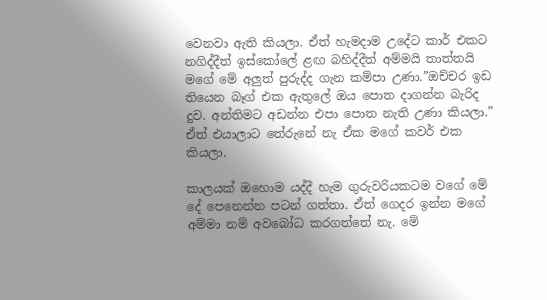වෙනවා ඇති කියලා. ඒත් හැමදාම උදේට කාර් එකට නගිද්දීත් ඉස්කෝලේ ළඟ බහිද්දීත් අම්මයි තාත්තයි මගේ මේ අලුත් පුරුද්ද ගැන කම්පා උණා.”ඔච්චර ඉඩ තියෙන බෑග් එක ඇතුලේ ඔය පොත දාගන්න බැරිද දුව. අන්තිමට අඩන්න එපා පොත නැති උණා කියලා.” ඒත් එයාලාට තේරුනේ නැ ඒක මගේ කවර් එක කියලා.

කාලයක් ඔහොම යද්දී හැම ගුරුවරියකටම වගේ මේ දේ පෙනෙන්න පටන් ගත්තා. ඒත් ගෙදර ඉන්න මගේ අම්මා නම් අවබෝධ කරගත්තේ නැ. මේ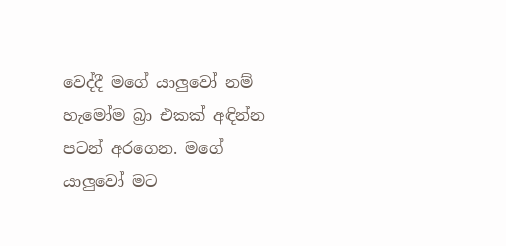වෙද්දී මගේ යාලුවෝ නම් හැමෝම බ්‍රා එකක් අඳින්න පටන් අරගෙන. මගේ යාලුවෝ මට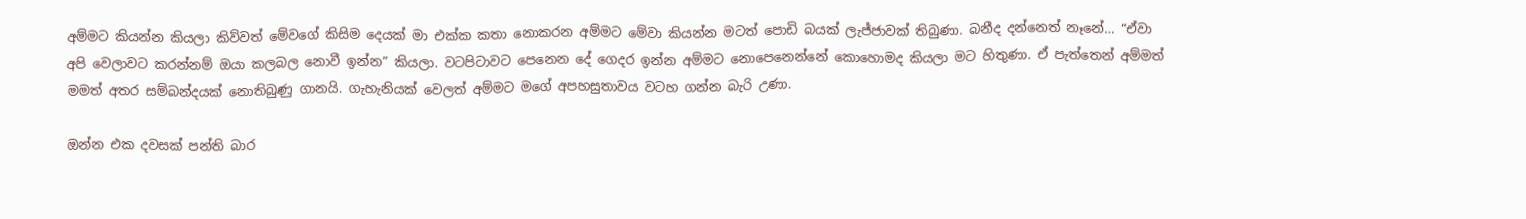අම්මට කියන්න කියලා කිව්වත් මේවගේ කිසිම දෙයක් මා එක්ක කතා නොකරන අම්මට මේවා කියන්න මටත් පොඩි බයක් ලැජ්ජාවක් තිබුණා. බනීද දන්නෙත් නෑනේ… “ඒවා අපි වෙලාවට කරන්නම් ඔයා කලබල නොවී ඉන්න” කියලා. වටපිටාවට පෙනෙන දේ ගෙදර ඉන්න අම්මට නොපෙනෙන්නේ කොහොමද කියලා මට හිතුණා. ඒ පැත්තෙන් අම්මත් මමත් අතර සම්බන්දයක් නොතිබුණු ගානයි. ගැහැනියක් වෙලත් අම්මට මගේ අපහසුතාවය වටහ ගන්න බැරි උණා.

ඔන්න එක දවසක් පන්ති බාර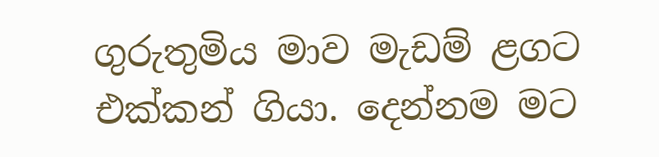ගුරුතුමිය මාව මැඩම් ළගට එක්කන් ගියා. දෙන්නම මට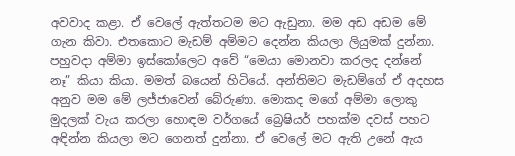අවවාද කළා. ඒ වෙලේ ඇත්තටම මට ඇඩුනා. මම අඩ අඩම මේ ගැන කිවා. එතකොට මැඩම් අම්මට දෙන්න කියලා ලියුමක් දුන්නා. පහුවදා අම්මා ඉස්කෝලෙට අවේ “මෙයා මොනවා කරලද දන්නේ නෑ” කියා කියා. මමත් බයෙන් හිටියේ. අන්තිමට මැඩම්ගේ ඒ අදහස අනුව මම මේ ලජ්ජාවෙන් බේරුණා. මොකද මගේ අම්මා ලොකු මුදලක් වැය කරලා හොඳම වර්ගයේ බ්‍රෙෂියර් පහක්ම දවස් පහට අඳින්න කියලා මට ගෙනත් දුන්නා. ඒ වෙලේ මට ඇති උනේ ඇය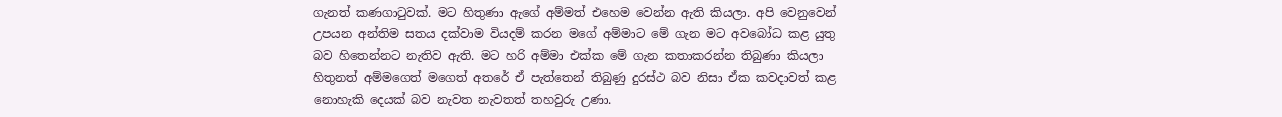ගැනත් කණගාටුවක්. මට හිතුණා ඇගේ අම්මත් එහෙම වෙන්න ඇති කියලා. අපි වෙනුවෙන් උපයන අන්තිම සතය දක්වාම වියදම් කරන මගේ අම්මාට මේ ගැන මට අවබෝධ කළ යුතු බව හිතෙන්නට නැතිව ඇති. මට හරි අම්මා එක්ක මේ ගැන කතාකරන්න තිබුණා කියලා හිතුනත් අම්මගෙත් මගෙත් අතරේ ඒ පැත්තෙන් තිබුණු දුරස්ථ බව නිසා ඒක කවදාවත් කළ නොහැකි දෙයක් බව නැවත නැවතත් තහවුරු උණා.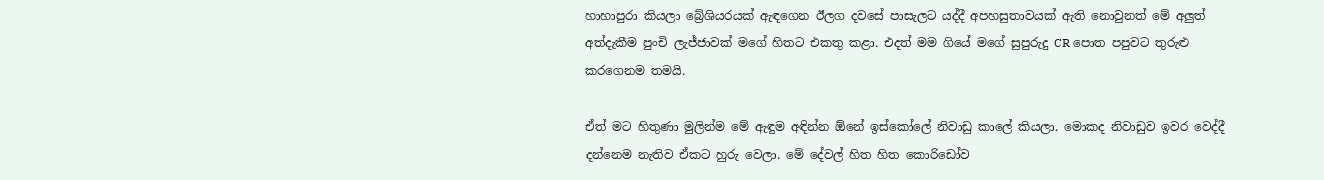හාහාපුරා කියලා බ්‍රේශියරයක් ඇඳගෙන ඊලග දවසේ පාසැලට යද්දී අපහසුතාවයක් ඇති නොවුනත් මේ අලුත් අත්දැකීම පුංචි ලැජ්ජාවක් මගේ හිතට එකතු කළා. එදත් මම ගියේ මගේ සුපුරුදු CR පොත පපුවට තුරුළු කරගෙනම තමයි.

ඒත් මට හිතුණා මුලින්ම මේ ඇඳුම අඳින්න ඕනේ ඉස්කෝලේ නිවාඩු කාලේ කියලා. මොකද නිවාඩුව ඉවර වෙද්දී දන්නෙම නැතිව ඒකට හුරු වෙලා. මේ දේවල් හිත හිත කොරිඩෝව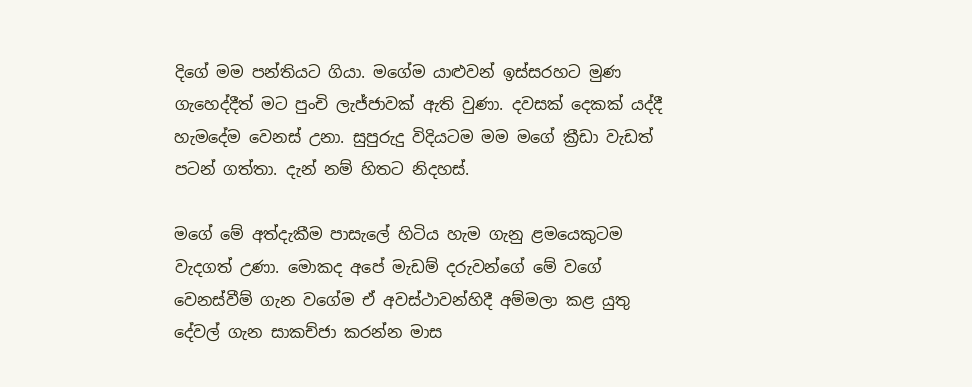දිගේ මම පන්තියට ගියා. මගේම යාළුවන් ඉස්සරහට මුණ ගැහෙද්දීත් මට පුංචි ලැජ්ජාවක් ඇති වුණා. දවසක් දෙකක් යද්දී හැමදේම වෙනස් උනා. සුපුරුදු විදියටම මම මගේ ක්‍රීඩා වැඩත් පටන් ගත්තා. දැන් නම් හිතට නිදහස්.

මගේ මේ අත්දැකීම පාසැලේ හිටිය හැම ගැනු ළමයෙකුටම වැදගත් උණා. මොකද අපේ මැඩම් දරුවන්ගේ මේ වගේ වෙනස්වීම් ගැන වගේම ඒ අවස්ථාවන්හිදී අම්මලා කළ යුතු දේවල් ගැන සාකච්ජා කරන්න මාස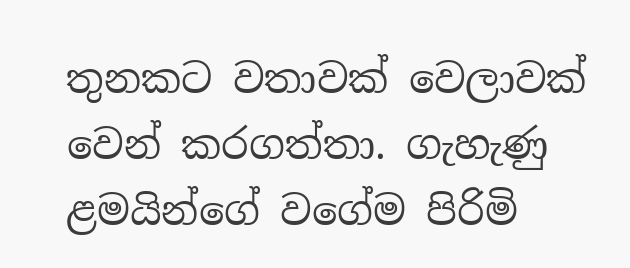තුනකට වතාවක් වෙලාවක් වෙන් කරගත්තා. ගැහැණු ළමයින්ගේ වගේම පිරිමි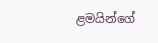ළමයින්ගේ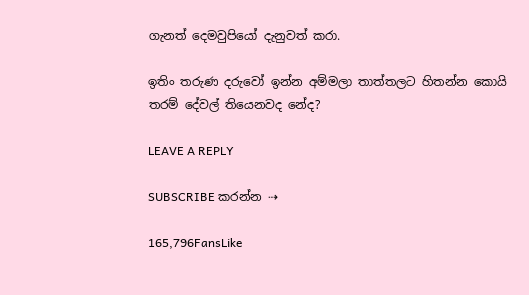ගැනත් දෙමවුපියෝ දැනුවත් කරා.

ඉතිං තරුණ දරුවෝ ඉන්න අම්මලා තාත්තලට හිතන්න කොයි තරම් දේවල් තියෙනවද නේද?

LEAVE A REPLY

SUBSCRIBE කරන්න ⇢

165,796FansLike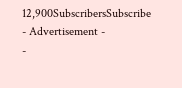12,900SubscribersSubscribe
- Advertisement -
-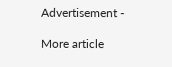Advertisement -

More article